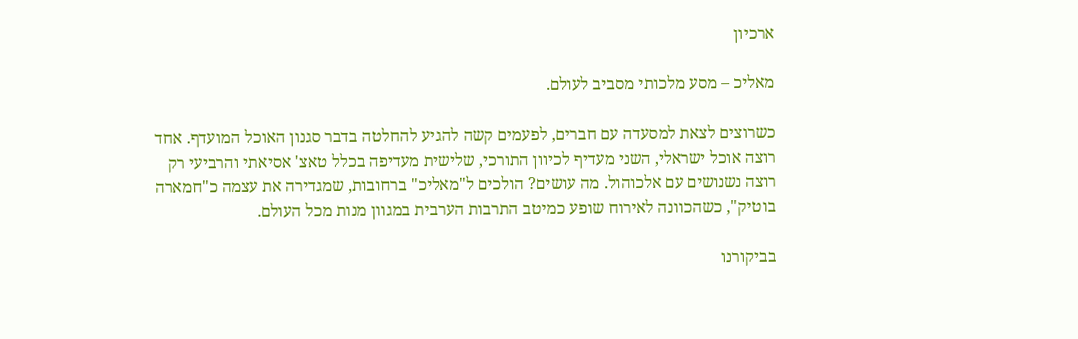ארכיון

מאליכ – מסע מלכותי מסביב לעולם.

כשרוצים לצאת למסעדה עם חברים, לפעמים קשה להגיע להחלטה בדבר סגנון האוכל המועדף. אחד רוצה אוכל ישראלי, השני מעדיף לכיוון התורכי, שלישית מעדיפה בכלל טאצ' אסיאתי והרביעי רק רוצה נשנושים עם אלכוהול. מה עושים? הולכים ל"מאליכ" ברחובות, שמגדירה את עצמה כ"חמארה בוטיק", כשהכוונה לאירוח שופע כמיטב התרבות הערבית במגוון מנות מכל העולם.

בביקורנו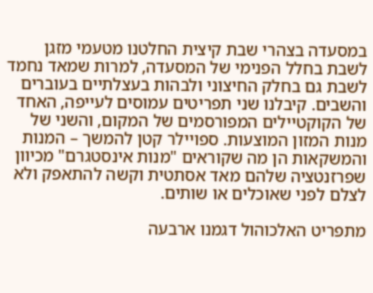במסעדה בצהרי שבת קיצית החלטנו מטעמי מזגן לשבת בחלל הפנימי של המסעדה, למרות שמאד נחמד לשבת גם בחלק החיצוני ולבהות בעצלתיים בעוברים והשבים. קיבלנו שני תפריטים עמוסים לעייפה, האחד של הקוקטיילים המפורסמים של המקום, והשני של מנות המזון המוצעות. ספויילר קטן להמשך – המנות והמשקאות הן מה שקוראים "מנות אינסטגרם" מכיוון שפרזנטציה שלהם מאד אסתטית וקשה להתאפק ולא לצלם לפני שאוכלים או שותים.

מתפריט האלכוהול דגמנו ארבעה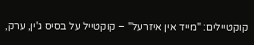קוקטיילים: "מייד אין איזרעל" – קוקטייל על בסיס ג'ין, ערק,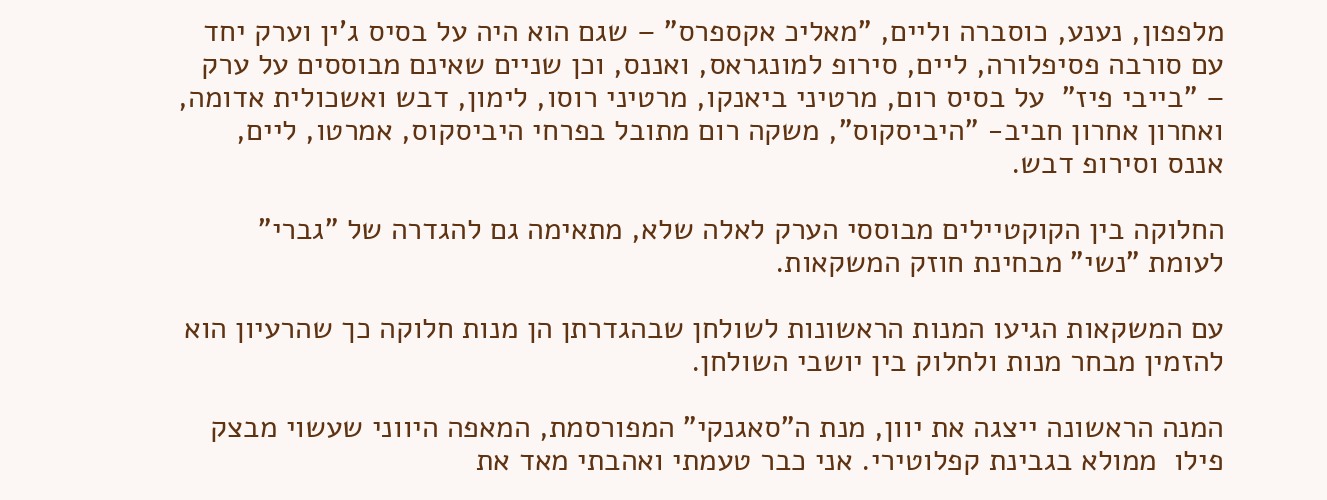מלפפון, נענע, כוסברה וליים, "מאליכ אקספרס" – שגם הוא היה על בסיס ג'ין וערק יחד עם סורבה פסיפלורה, ליים, סירופ למונגראס, ואננס, וכן שניים שאינם מבוססים על ערק – "בייבי פיז"  על בסיס רום, מרטיני ביאנקו, מרטיני רוסו, לימון, דבש ואשכולית אדומה, ואחרון אחרון חביב- "היביסקוס", משקה רום מתובל בפרחי היביסקוס, אמרטו, ליים, אננס וסירופ דבש.

החלוקה בין הקוקטיילים מבוססי הערק לאלה שלא, מתאימה גם להגדרה של "גברי" לעומת "נשי" מבחינת חוזק המשקאות.

עם המשקאות הגיעו המנות הראשונות לשולחן שבהגדרתן הן מנות חלוקה כך שהרעיון הוא להזמין מבחר מנות ולחלוק בין יושבי השולחן.

המנה הראשונה ייצגה את יוון, מנת ה"סאגנקי" המפורסמת, המאפה היווני שעשוי מבצק פילו  ממולא בגבינת קפלוטירי. אני כבר טעמתי ואהבתי מאד את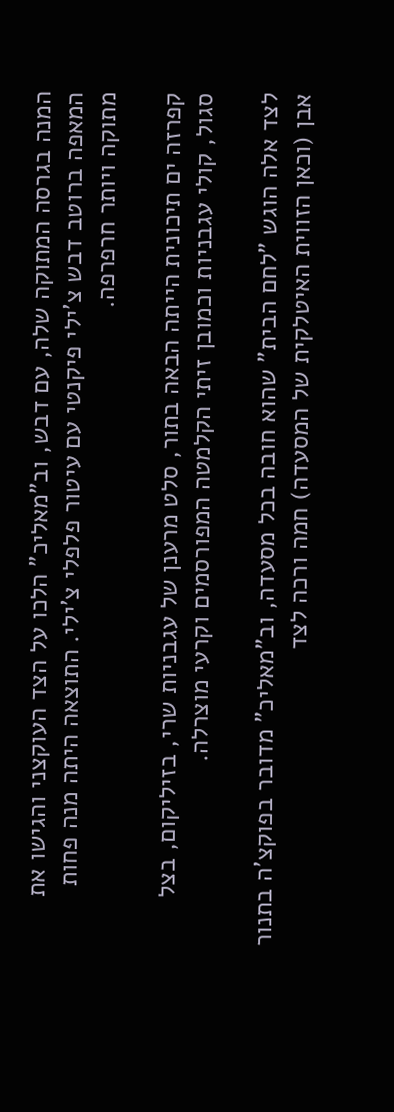המנה בגרסה המתוקה שלה, עם דבש, וב"מאליכ" הלכו על הצד העוקצני והגישו את המאפה ברוטב דבש צ'ילי פיקנטי עם עיטור פלפלי צ'ילי. התוצאה היתה מנה פחות מתוקה ויותר חרפרפה.

קפרזה ים תיכונית הייתה הבאה בתור, סלט מרענן של עגבניות שרי, בזיליקום, בצל סגול, קולי עגבניות וכמובן זיתי הקלמטה המפורסמים וקרעי מוצרלה.

לצד אלה הוגש "לחם הבית" שהוא חובה בכל מסעדה, וב"מאליכ" מדובר בפוקצ'ה בתנור אבן (וכאן הזווית האיטלקית של המסעדה) חמה ורכה לצד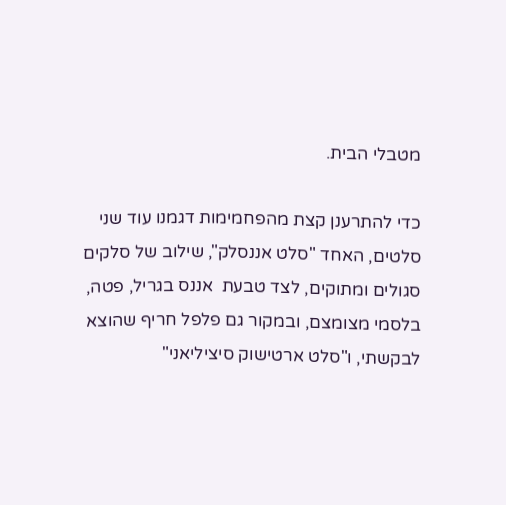מטבלי הבית.

כדי להתרענן קצת מהפחמימות דגמנו עוד שני סלטים, האחד "סלט אננסלק", שילוב של סלקים סגולים ומתוקים, לצד טבעת  אננס בגריל, פטה, בלסמי מצומצם, ובמקור גם פלפל חריף שהוצא לבקשתי, ו"סלט ארטישוק סיציליאני"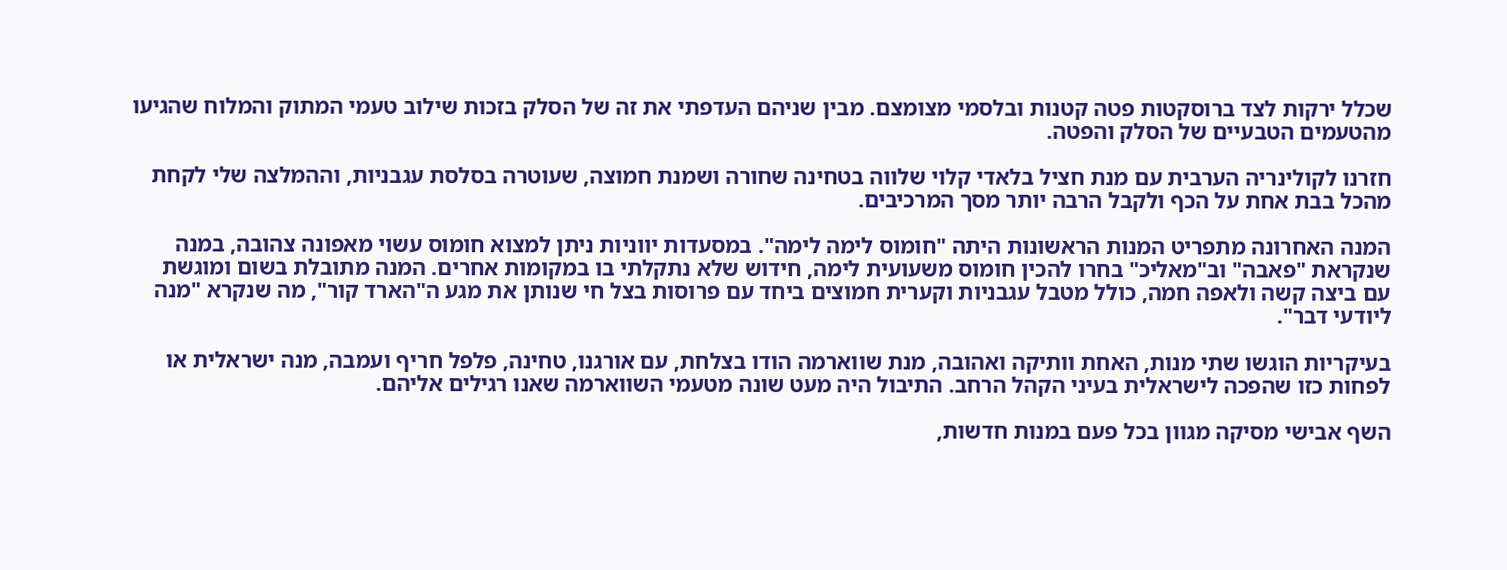שכלל ירקות לצד ברוסקטות פטה קטנות ובלסמי מצומצם. מבין שניהם העדפתי את זה של הסלק בזכות שילוב טעמי המתוק והמלוח שהגיעו מהטעמים הטבעיים של הסלק והפטה.

חזרנו לקולינריה הערבית עם מנת חציל בלאדי קלוי שלווה בטחינה שחורה ושמנת חמוצה, שעוטרה בסלסת עגבניות, וההמלצה שלי לקחת מהכל בבת אחת על הכף ולקבל הרבה יותר מסך המרכיבים.

המנה האחרונה מתפריט המנות הראשונות היתה "חומוס לימה לימה". במסעדות יווניות ניתן למצוא חומוס עשוי מאפונה צהובה, במנה שנקראת "פאבה" וב"מאליכ" בחרו להכין חומוס משעועית לימה, חידוש שלא נתקלתי בו במקומות אחרים. המנה מתובלת בשום ומוגשת עם ביצה קשה ולאפה חמה, כולל מטבל עגבניות וקערית חמוצים ביחד עם פרוסות בצל חי שנותן את מגע ה"הארד קור", מה שנקרא "מנה ליודעי דבר".

בעיקריות הוגשו שתי מנות, האחת וותיקה ואהובה, מנת שווארמה הודו בצלחת, עם אורגנו, טחינה, פלפל חריף ועמבה, מנה ישראלית או לפחות כזו שהפכה לישראלית בעיני הקהל הרחב. התיבול היה מעט שונה מטעמי השווארמה שאנו רגילים אליהם.

השף אבישי מסיקה מגוון בכל פעם במנות חדשות,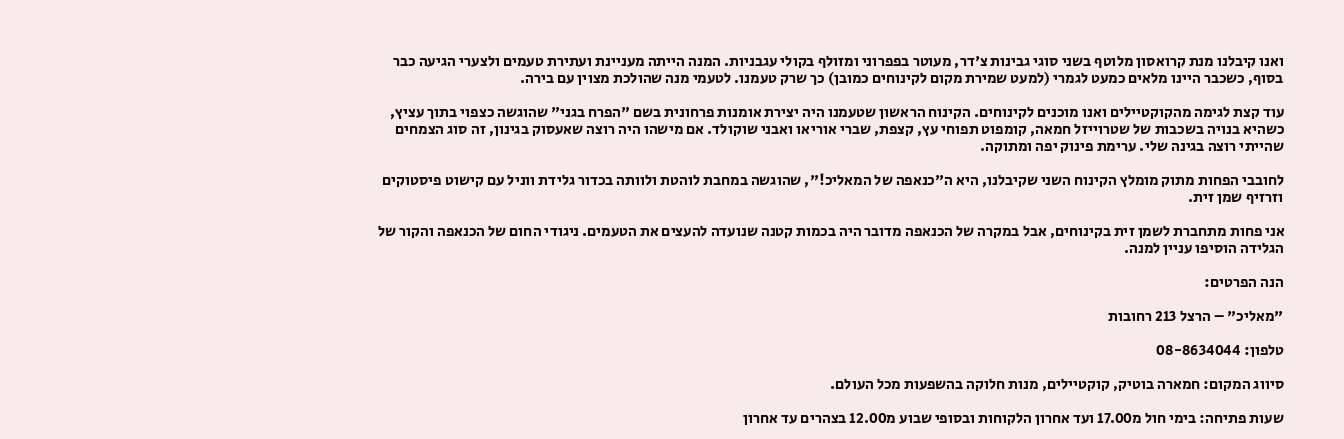ואנו קיבלנו מנת קרואסון מלוטף בשני סוגי גבינות צ'דר, מעוטר בפפרוני ומזולף בקולי עגבניות. המנה הייתה מעניינת ועתירת טעמים ולצערי הגיעה כבר בסוף, כשכבר היינו מלאים כמעט לגמרי (למעט שמירת מקום לקינוחים כמובן) כך שרק טעמנו. לטעמי מנה שהולכת מצוין עם בירה.

עוד קצת לגימה מהקוקטיילים ואנו מוכנים לקינוחים. הקינוח הראשון שטעמנו היה יצירת אומנות פרחונית בשם "הפרח בגני" שהוגשה כצפוי בתוך עציץ, כשהיא בנויה בשכבות של שטרוייזל חמאה, קומפוט תפוחי עץ, קצפת, שברי אוריאו ואבני שוקולד. אם מישהו היה רוצה שאעסוק בגינון, זה סוג הצמחים שהייתי רוצה בגינה שלי. ערימת פינוק יפה ומתוקה.

לחובבי הפחות מתוק מומלץ הקינוח השני שקיבלנו, היא ה"כנאפה של המאליכ!", שהוגשה במחבת לוהטת ולוותה בכדור גלידת ווניל עם קישוט פיסטוקים וזרזיף שמן זית.

אני פחות מתחברת לשמן זית בקינוחים, אבל במקרה של הכנאפה מדובר היה בכמות קטנה שנועדה להעצים את הטעמים. ניגודי החום של הכנאפה והקור של הגלידה הוסיפו עניין למנה.

הנה הפרטים:

"מאליכ" – הרצל 213 רחובות

טלפון: 08-8634044

סיווג המקום: חמארה בוטיק, קוקטיילים, מנות חלוקה בהשפעות מכל העולם.

שעות פתיחה: בימי חול מ17.00 ועד אחרון הלקוחות ובסופי שבוע מ12.00 בצהרים עד אחרון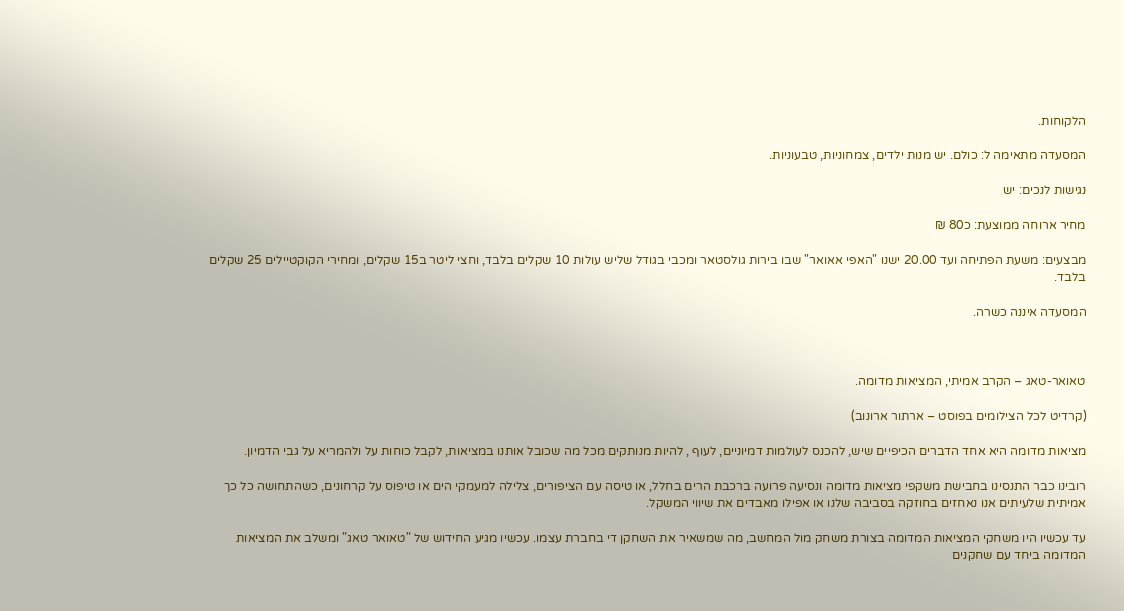הלקוחות.

המסעדה מתאימה ל: כולם. יש מנות ילדים, צמחוניות, טבעוניות.

נגישות לנכים: יש

מחיר ארוחה ממוצעת: כ80 ₪

מבצעים: משעת הפתיחה ועד 20.00 ישנו "האפי אאואר" שבו בירות גולסטאר ומכבי בגודל שליש עולות 10 שקלים בלבד, וחצי ליטר ב15 שקלים, ומחירי הקוקטיילים 25 שקלים בלבד.

המסעדה איננה כשרה.



טאואר-טאג – הקרב אמיתי, המציאות מדומה.

(קרדיט לכל הצילומים בפוסט – ארתור ארונוב)

מציאות מדומה היא אחד הדברים הכיפיים שיש, להכנס לעולמות דמיוניים, לעוף , להיות מנותקים מכל מה שכובל אותנו במציאות, לקבל כוחות על ולהמריא על גבי הדמיון.

רובינו כבר התנסינו בחבישת משקפי מציאות מדומה ונסיעה פרועה ברכבת הרים בחלל, או טיסה עם הציפורים, צלילה למעמקי הים או טיפוס על קרחונים, כשהתחושה כל כך אמיתית שלעיתים אנו נאחזים בחוזקה בסביבה שלנו או אפילו מאבדים את שיווי המשקל.

עד עכשיו היו משחקי המציאות המדומה בצורת משחק מול המחשב, מה שמשאיר את השחקן די בחברת עצמו. עכשיו מגיע החידוש של "טאואר טאג" ומשלב את המציאות המדומה ביחד עם שחקנים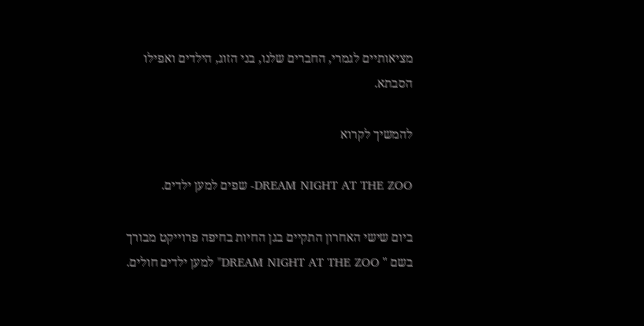מציאותיים לגמרי, החברים שלנו, בני הזוג, הילדים ואפילו הסבתא.

להמשיך לקרוא

DREAM NIGHT AT THE ZOO- שפים למען ילדים.

ביום שישי האחרון התקיים בגן החיות בחיפה פרוייקט מבורך בשם " DREAM NIGHT AT THE ZOO" למען ילדים חולים.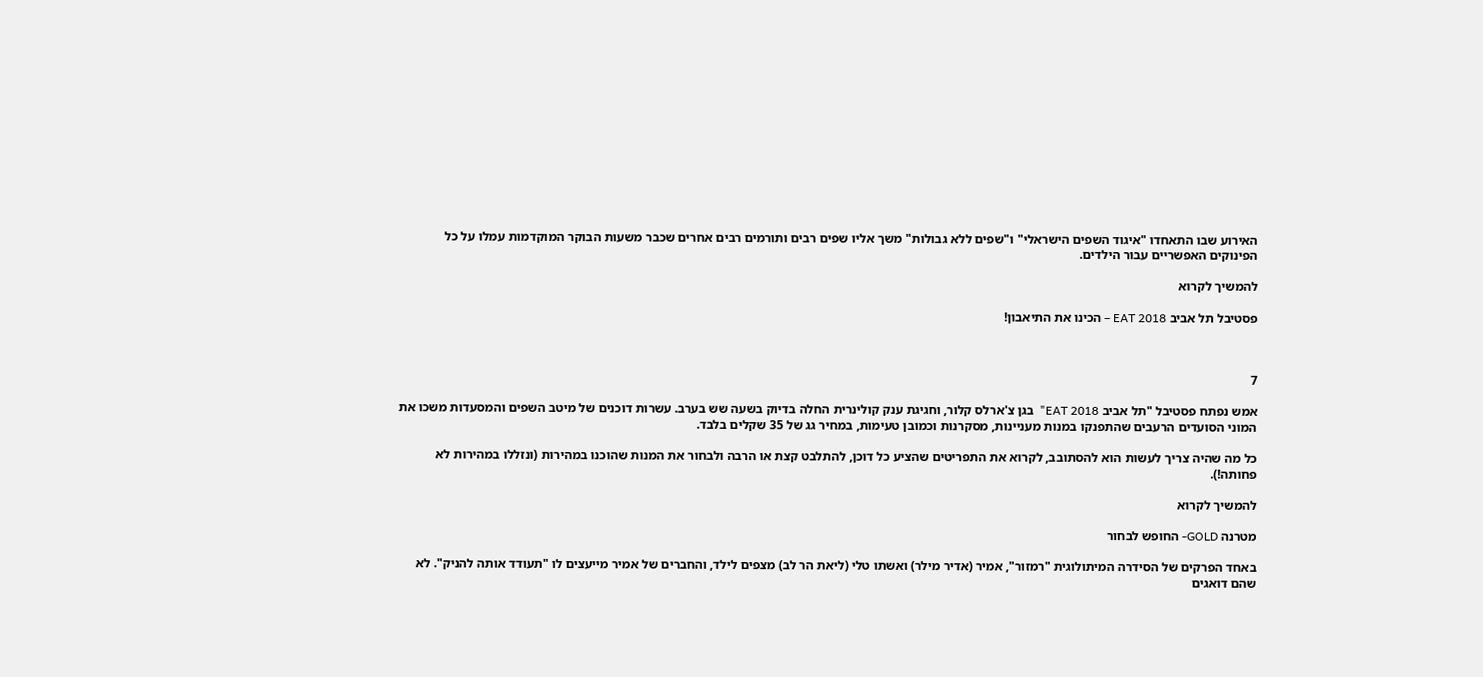האירוע שבו התאחדו "איגוד השפים הישראלי" ו"שפים ללא גבולות" משך אליו שפים רבים ותורמים רבים אחרים שכבר משעות הבוקר המוקדמות עמלו על כל הפינוקים האפשריים עבור הילדים.

להמשיך לקרוא

פסטיבל תל אביב EAT 2018 – הכינו את התיאבון!



7

אמש נפתח פסטיבל "תל אביב EAT 2018"  בגן צ'ארלס קלור, וחגיגת ענק קולינרית החלה בדיוק בשעה שש בערב. עשרות דוכנים של מיטב השפים והמסעדות משכו את המוני הסועדים הרעבים שהתפנקו במנות מעניינות, מסקרנות וכמובן טעימות, במחיר גג של 35 שקלים בלבד.

כל מה שהיה צריך לעשות הוא להסתובב, לקרוא את התפריטים שהציע כל דוכן, להתלבט קצת או הרבה ולבחור את המנות שהוכנו במהירות (ונזללו במהירות לא פחותה!).

להמשיך לקרוא

מטרנה GOLD- החופש לבחור

באחד הפרקים של הסידרה המיתולוגית "רמזור", אמיר (אדיר מילר) ואשתו טלי (ליאת הר לב) מצפים לילד, והחברים של אמיר מייעצים לו "תעודד אותה להניק". לא שהם דואגים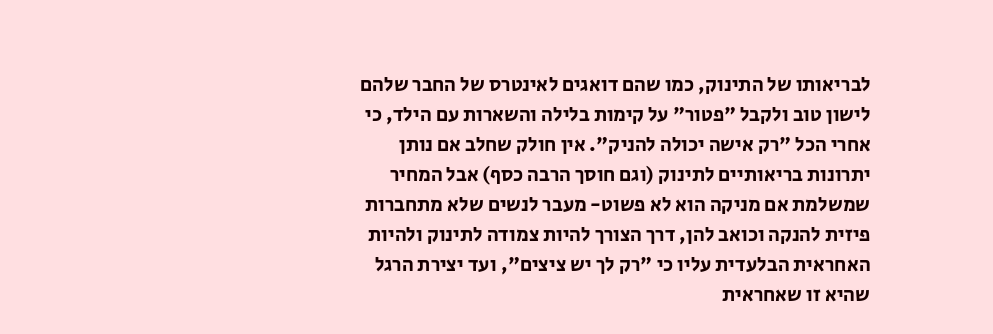לבריאותו של התינוק, כמו שהם דואגים לאינטרס של החבר שלהם לישון טוב ולקבל "פטור" על קימות בלילה והשארות עם הילד, כי אחרי הכל "רק אישה יכולה להניק". אין חולק שחלב אם נותן יתרונות בריאותיים לתינוק (וגם חוסך הרבה כסף) אבל המחיר שמשלמת אם מניקה הוא לא פשוט- מעבר לנשים שלא מתחברות פיזית להנקה וכואב להן, דרך הצורך להיות צמודה לתינוק ולהיות האחראית הבלעדית עליו כי "רק לך יש ציצים", ועד יצירת הרגל שהיא זו שאחראית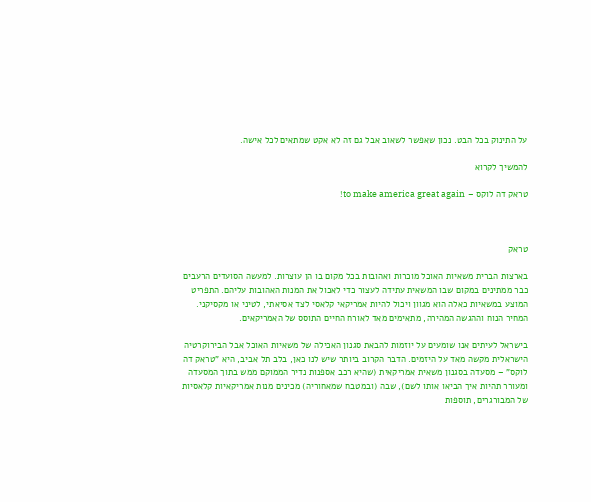על התינוק בכל הבט. נכון שאפשר לשאוב אבל גם זה לא אקט שמתאים לכל אישה.

להמשיך לקרוא

טראק דה לוקס – to make america great again!



טראק

בארצות הברית משאיות האוכל מוכרות ואהובות בכל מקום בו הן עוצרות. למעשה הסועדים הרעבים כבר ממתינים במקום שבו המשאית עתידה לעצור כדי לאכול את המנות האהובות עליהם. התפריט המוצע במשאיות כאלה הוא מגוון ויכול להיות אמריקאי קלאסי לצד אסיאתי, לטיני או מקסיקני. המחיר הנוח וההגשה המהירה, מתאימים מאד לאורח החיים התוסס של האמריקאים.

בישראל לעיתים אנו שומעים על יוזמות להבאת סגנון האכילה של משאיות האוכל אבל הבירוקרטיה הישראלית מקשה מאד על היזמים. הדבר הקרוב ביותר שיש לנו כאן, בלב תל אביב, היא "טראק דה לוקס" – מסעדה בסגנון משאית אמריקאית (שהיא רכב אספנות נדיר הממוקם ממש בתוך המסעדה ומעורר תהיות איך הביאו אותו לשם), שבה (ובמטבח שמאחוריה) מכינים מנות אמריקאיות קלאסיות של המבורגרים, תוספות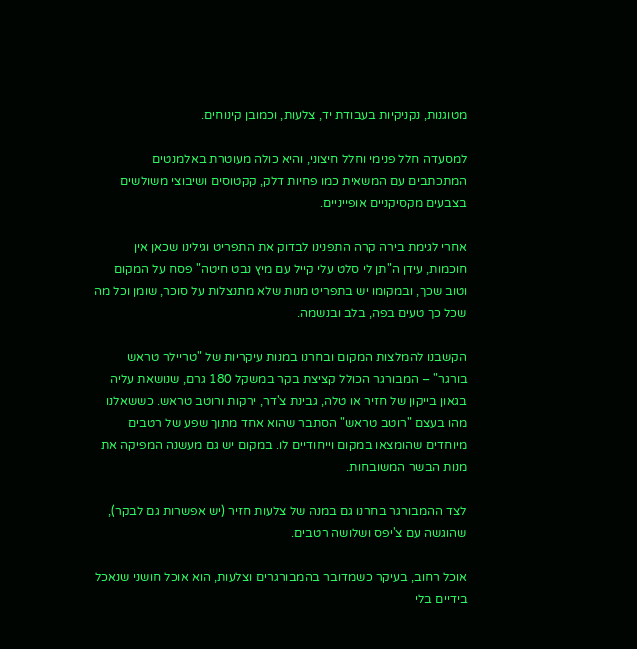מטוגנות, נקניקיות בעבודת יד, צלעות, וכמובן קינוחים.

למסעדה חלל פנימי וחלל חיצוני, והיא כולה מעוטרת באלמנטים המתכתבים עם המשאית כמו פחיות דלק, קקטוסים ושיבוצי משולשים בצבעים מקסיקניים אופייניים.

אחרי לגימת בירה קרה התפנינו לבדוק את התפריט וגילינו שכאן אין חוכמות, עידן ה"תן לי סלט עלי קייל עם מיץ נבט חיטה" פסח על המקום וטוב שכך, ובמקומו יש בתפריט מנות שלא מתנצלות על סוכר, שומן וכל מה שכל כך טעים בפה, בלב ובנשמה.

הקשבנו להמלצות המקום ובחרנו במנות עיקריות של "טריילר טראש בורגר" – המבורגר הכולל קציצת בקר במשקל 180 גרם, שנושאת עליה בגאון בייקון של חזיר או טלה, גבינת צ'דר, ירקות ורוטב טראש. כששאלנו מהו בעצם "רוטב טראש" הסתבר שהוא אחד מתוך שפע של רטבים מיוחדים שהומצאו במקום וייחודיים לו. במקום יש גם מעשנה המפיקה את מנות הבשר המשובחות.

לצד ההמבורגר בחרנו גם במנה של צלעות חזיר (יש אפשרות גם לבקר), שהוגשה עם צ'יפס ושלושה רטבים.

אוכל רחוב, בעיקר כשמדובר בהמבורגרים וצלעות, הוא אוכל חושני שנאכל בידיים בלי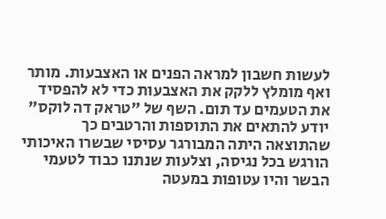לעשות חשבון למראה הפנים או האצבעות. מותר ואף מומלץ ללקק את האצבעות כדי לא להפסיד את הטעמים עד תום. השף של "טראק דה לוקס" יודע להתאים את התוספות והרטבים כך שהתוצאה היתה המבורגר עסיסי שבשרו האיכותי הורגש בכל נגיסה, וצלעות שנתנו כבוד לטעמי הבשר והיו עטופות במעטה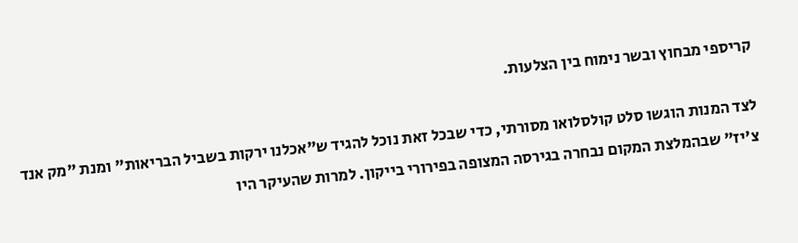קריספי מבחוץ ובשר נימוח בין הצלעות.

לצד המנות הוגשו סלט קולסלואו מסורתי, כדי שבכל זאת נוכל להגיד ש"אכלנו ירקות בשביל הבריאות" ומנת "מק אנד צ'יז" שבהמלצת המקום נבחרה בגירסה המצופה בפירורי בייקון. למרות שהעיקר היו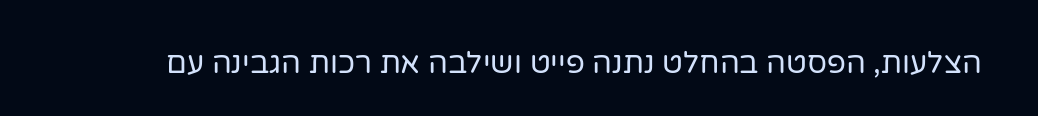הצלעות, הפסטה בהחלט נתנה פייט ושילבה את רכות הגבינה עם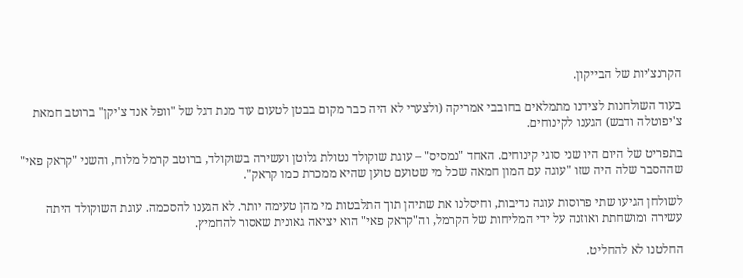הקרנצ'יות של הבייקון.

בעוד השולחנות לצידנו מתמלאים בחובבי אמריקה (ולצערי לא היה כבר מקום בבטן לטעום עוד מנת דגל של "וופל אנד צ'יקן" ברוטב חמאת צ'יפוטלה ודבש) הגענו לקינוחים.

בתפריט של היום היו שני סוגי קינוחים. האחד "נמסיס" – עוגת שוקולד נטולת גלוטן ועשירה בשוקולד, ברוטב קרמל מלוח, והשני "קראק פאי" שההסבר שלה היה שזו "עוגה עם המון חמאה שכל מי שטועם טוען שהיא ממכרת כמו קראק".

לשולחן הגיעו שתי פרוסות עוגה נדיבות, וחיסלנו את שתיהן תוך התלבטות מי מהן טעימה יותר. לא הגענו להסכמה. עוגת השוקולד היתה עשירה ומושחתת ואוזנה על ידי המליחות של הקרמל, וה"קראק פאי" הוא יציאה גאונית שאסור להחמיץ.

החלטנו לא להחליט.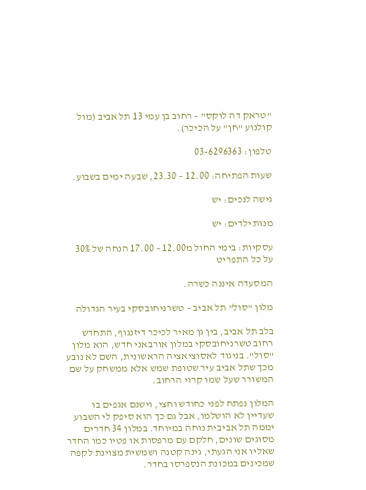"טראק דה לוקס" – רחוב בן עמי 13 תל אביב (מול קולנוע "חן" על הכיכר).

טלפון: 03-6296363

שעות הפתיחה: 12.00 – 23.30, שבעה ימים בשבוע.

גישה לנכים: יש

מנות ילדים: יש

עסקיות: בימי החול מ12.00 – 17.00 הנחה של 30% על כל התפריט

המסעדה איננה כשרה.

מלון "סול" תל אביב – טשרניחובסקי בעיר הגדולה

בלב תל אביב, בין גן מאיר לכיכר דיזנגוף, התחדש רחוב טשרניחובסקי במלון אורבאני חדש, הוא מלון "סול". בניגוד לאסוציאציה הראשונית, השם לא נובע מכך שתל אביב עיר שטופת שמש אלא ממשחק על שם המשורר שעל שמו קרוי הרחוב.

המלון נפתח לפני כחודש וחצי, וישנם אגפים בו שעדיין לא הושלמו, אבל גם כך הוא סיפק לי השבוע יממה תל אביבית נוחה במיוחד. במלון 34 חדרים מסוגים שונים, חלקם עם מרפסות או פטיו כמו החדר שאליו אני הגעתי, גינה קטנה ושמשית מצוינת לקפה שמכינים במכונת הנספרסו בחדר.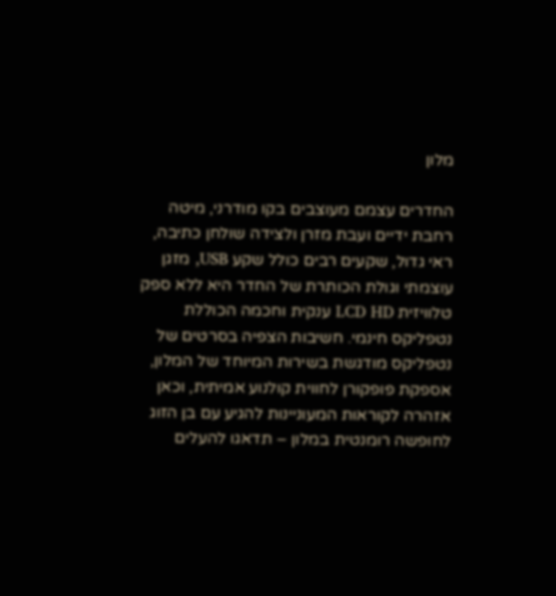מלון

החדרים עצמם מעוצבים בקו מודרני, מיטה רחבת ידיים ועבת מזרן ולצידה שולחן כתיבה, ראי גדול, שקעים רבים כולל שקע USB, מזגן עוצמתי וגולת הכותרת של החדר היא ללא ספק טלוויזית LCD HD ענקית וחכמה הכוללת נטפליקס חינמי. חשיבות הצפיה בסרטים של נטפליקס מודגשת בשירות המיוחד של המלון, אספקת פופקורן לחווית קולנוע אמיתית, וכאן אזהרה לקוראות המעוניינות להגיע עם בן הזוג לחופשה רומנטית במלון – תדאגו להעלים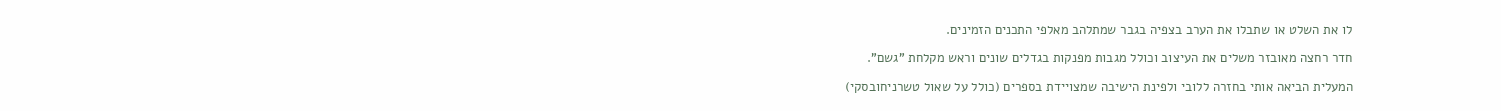לו את השלט או שתבלו את הערב בצפיה בגבר שמתלהב מאלפי התכנים הזמינים.

חדר רחצה מאובזר משלים את העיצוב וכולל מגבות מפנקות בגדלים שונים וראש מקלחת "גשם".

המעלית הביאה אותי בחזרה ללובי ולפינת הישיבה שמצויידת בספרים (כולל על שאול טשרניחובסקי)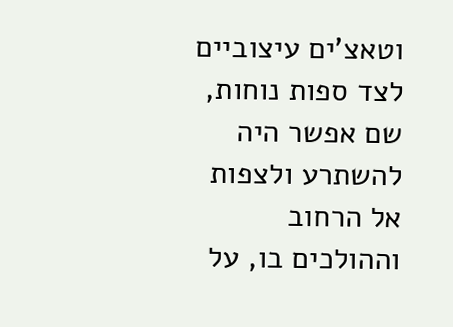וטאצ'ים עיצוביים לצד ספות נוחות, שם אפשר היה להשתרע ולצפות אל הרחוב וההולכים בו, על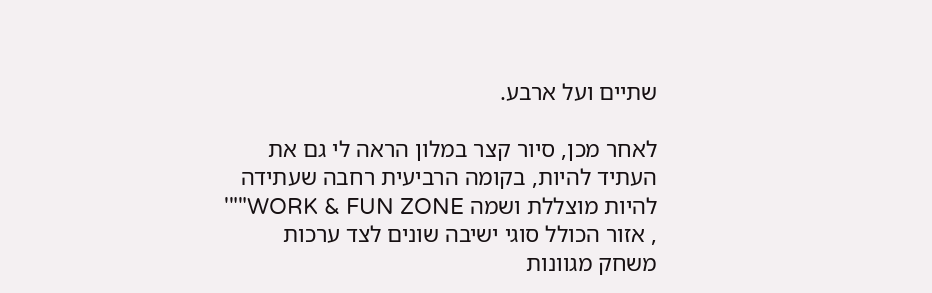שתיים ועל ארבע.

לאחר מכן, סיור קצר במלון הראה לי גם את העתיד להיות, בקומה הרביעית רחבה שעתידה להיות מוצללת ושמה WORK & FUN ZONE""' , אזור הכולל סוגי ישיבה שונים לצד ערכות משחק מגוונות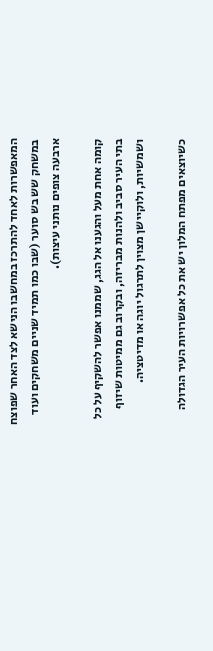המאפשרות לאחד להתרכז במחשבו הנישא לצד האחר שפוצח במשחק שש בש סוער (שבו כמו תמיד שניים משחקים ועוד ארבעה צופים נותני עיצות).

קומה אחת מעל והגענו אל הגג, שממנו אפשר להשקיף על כל בתי העיר סביב ולהנות מבריזה, ובקרוב גם ממיטות שיזוף ושמשיות, ולוקיישן מצוין לתרגול יוגה או מדיטציה.

כשיוצאים מפתח המלון יש את כל אפשרויות העיר הגדולה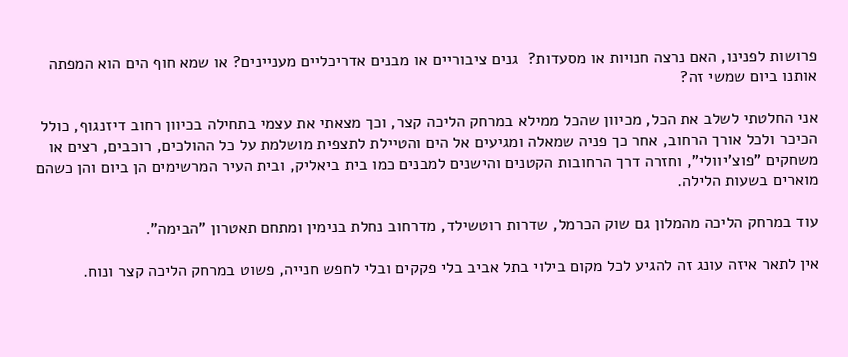פרושות לפנינו, האם נרצה חנויות או מסעדות?  גנים ציבוריים או מבנים אדריכליים מעניינים? או שמא חוף הים הוא המפתה אותנו ביום שמשי זה?

אני החלטתי לשלב את הכל, מכיוון שהכל ממילא במרחק הליכה קצר, וכך מצאתי את עצמי בתחילה בכיוון רחוב דיזנגוף, כולל הכיכר ולכל אורך הרחוב, אחר כך פניה שמאלה ומגיעים אל הים והטיילת לתצפית מושלמת על כל ההולכים, רוכבים, רצים או משחקים "פוצ'יוולי", וחזרה דרך הרחובות הקטנים והישנים למבנים כמו בית ביאליק, ובית העיר המרשימים הן ביום והן כשהם מוארים בשעות הלילה.

עוד במרחק הליכה מהמלון גם שוק הכרמל, שדרות רוטשילד, מדרחוב נחלת בנימין ומתחם תאטרון "הבימה".

אין לתאר איזה עונג זה להגיע לכל מקום בילוי בתל אביב בלי פקקים ובלי לחפש חנייה, פשוט במרחק הליכה קצר ונוח.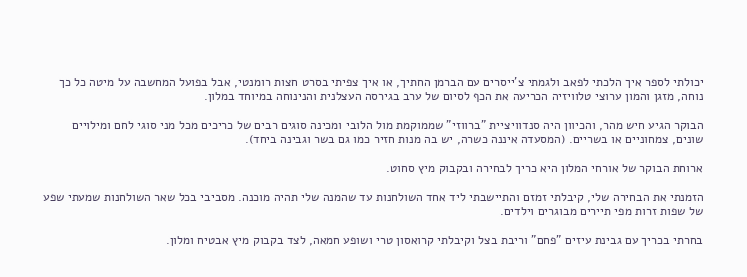יכולתי לספר איך הלכתי לפאב ולגמתי צ'ייסרים עם הברמן החתיך, או איך צפיתי בסרט חצות רומנטי, אבל בפועל המחשבה על מיטה כל כך נוחה, מזגן והמון ערוצי טלוויזיה הכריעה את הכף לסיום של ערב בגירסה העצלנית והנינוחה במיוחד במלון.

הבוקר הגיע חיש מהר, והכיוון היה סנדוויציית "ברווזי" שממוקמת מול הלובי ומכינה סוגים רבים של כריכים מכל מני סוגי לחם ומילויים שונים, צמחוניים או בשריים. (המסעדה איננה כשרה, יש בה מנות חזיר כמו גם בשר וגבינה ביחד).

ארוחת הבוקר של אורחי המלון היא כריך לבחירה ובקבוק מיץ סחוט.

הזמנתי את הבחירה שלי, קיבלתי זמזם והתיישבתי ליד אחד השולחנות עד שהמנה שלי תהיה מוכנה. מסביבי בכל שאר השולחנות שמעתי שפע של שפות זרות מפי תיירים מבוגרים וילדים.

בחרתי בכריך עם גבינת עיזים "פחם" וריבת בצל וקיבלתי קרואסון טרי ושופע חמאה, לצד בקבוק מיץ אבטיח ומלון.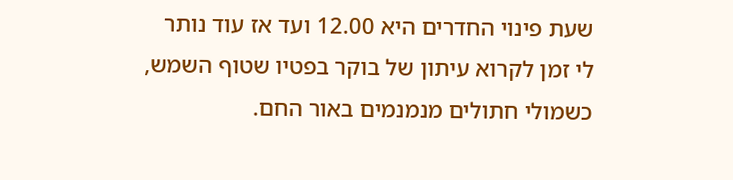שעת פינוי החדרים היא 12.00 ועד אז עוד נותר לי זמן לקרוא עיתון של בוקר בפטיו שטוף השמש, כשמולי חתולים מנמנמים באור החם.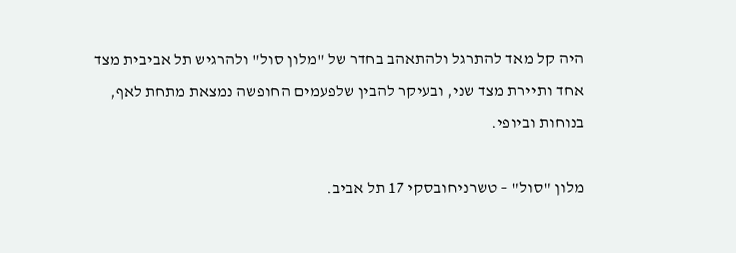היה קל מאד להתרגל ולהתאהב בחדר של "מלון סול" ולהרגיש תל אביבית מצד אחד ותיירת מצד שני, ובעיקר להבין שלפעמים החופשה נמצאת מתחת לאף, בנוחות וביופי.

מלון "סול" – טשרניחובסקי 17 תל אביב.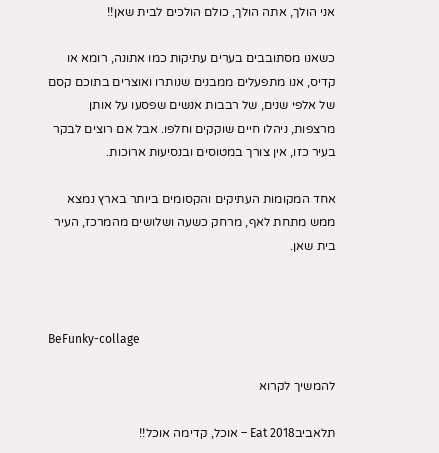אני הולך, אתה הולך, כולם הולכים לבית שאן!!

כשאנו מסתובבים בערים עתיקות כמו אתונה, רומא או קדיס, אנו מתפעלים ממבנים שנותרו ואוצרים בתוכם קסם של אלפי שנים, של רבבות אנשים שפסעו על אותן מרצפות, ניהלו חיים שוקקים וחלפו. אבל אם רוצים לבקר בעיר כזו, אין צורך במטוסים ובנסיעות ארוכות.

אחד המקומות העתיקים והקסומים ביותר בארץ נמצא ממש מתחת לאף, מרחק כשעה ושלושים מהמרכז, העיר בית שאן.



BeFunky-collage

להמשיך לקרוא

תלאביבEat 2018 – אוכל, קדימה אוכל!!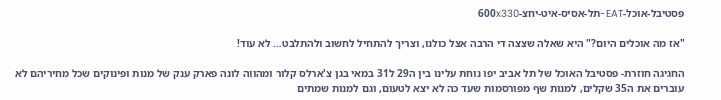פסטיבל-אוכל-EAT-תל-אסיס-איט-יחצ-600x330

"אז מה אוכלים היום?" היא שאלה שצצה די הרבה אצל כולנו, וצריך להתחיל לחשוב ולהתלבט… לא עוד!

החגיגה חוזרת- פסטיבל האוכל של תל אביב יפו נוחת עלינו בין ה29 ל31 במאי בגן צ'ארלס קלור ומהווה לונה פארק ענק של מנות ופינוקים שכל מחיריהם לא עוברים את ה35 שקלים, למנות שף מפורסמות שעד כה לא יצא לטעום, וגם למנות שמתים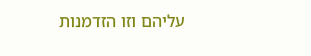עליהם וזו הזדמנות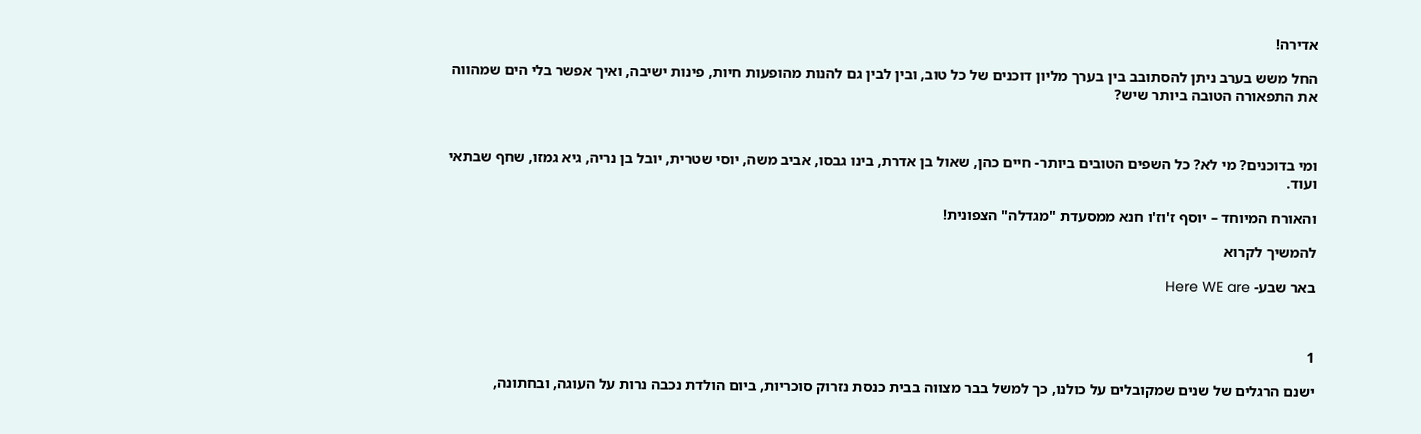אדירה!

החל משש בערב ניתן להסתובב בין בערך מליון דוכנים של כל טוב, ובין לבין גם להנות מהופעות חיות, פינות ישיבה, ואיך אפשר בלי הים שמהווה את התפאורה הטובה ביותר שיש?



ומי בדוכנים? מי לא? כל השפים הטובים ביותר- חיים כהן, שאול בן אדרת, בינו גבסו, אביב משה, יוסי שטרית, יובל בן נריה, גיא גמזו, שחף שבתאי ועוד.

והאורח המיוחד – יוסף ז'וז'ו חנא ממסעדת "מגדלה" הצפונית!

להמשיך לקרוא

באר שבע- Here WE are



1

ישנם הרגלים של שנים שמקובלים על כולנו, כך למשל בבר מצווה בבית כנסת נזרוק סוכריות, ביום הולדת נכבה נרות על העוגה, ובחתונה,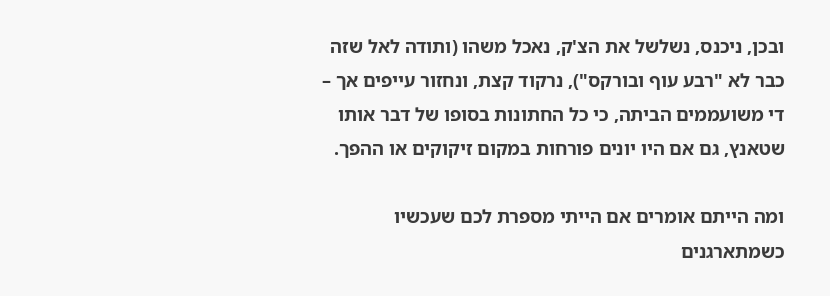ובכן, ניכנס, נשלשל את הצ'ק, נאכל משהו (ותודה לאל שזה כבר לא "רבע עוף ובורקס"), נרקוד קצת, ונחזור עייפים אך – די משועממים הביתה, כי כל החתונות בסופו של דבר אותו שטאנץ, גם אם היו יונים פורחות במקום זיקוקים או ההפך.

ומה הייתם אומרים אם הייתי מספרת לכם שעכשיו כשמתארגנים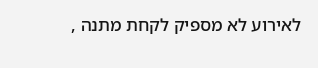לאירוע לא מספיק לקחת מתנה ,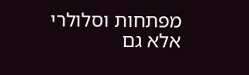מפתחות וסלולרי אלא גם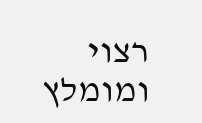רצוי ומומלץ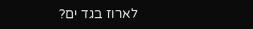לארוז בגד ים?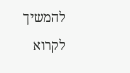להמשיך לקרוא